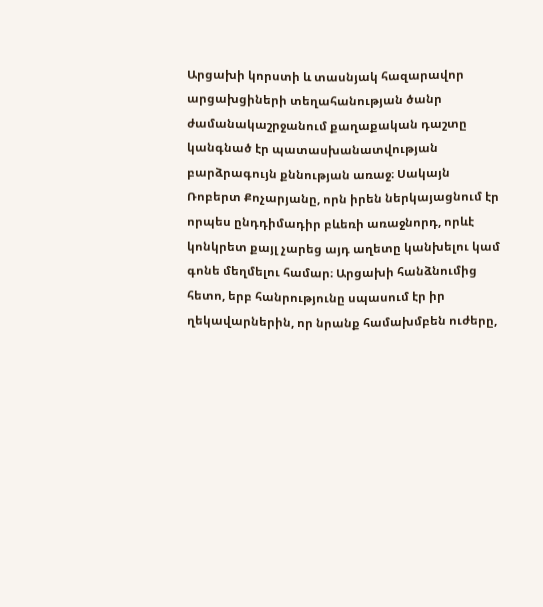Արցախի կորստի և տասնյակ հազարավոր արցախցիների տեղահանության ծանր ժամանակաշրջանում քաղաքական դաշտը կանգնած էր պատասխանատվության բարձրագույն քննության առաջ։ Սակայն Ռոբերտ Քոչարյանը, որն իրեն ներկայացնում էր որպես ընդդիմադիր բևեռի առաջնորդ, որևէ կոնկրետ քայլ չարեց այդ աղետը կանխելու կամ գոնե մեղմելու համար։ Արցախի հանձնումից հետո, երբ հանրությունը սպասում էր իր ղեկավարներին, որ նրանք համախմբեն ուժերը,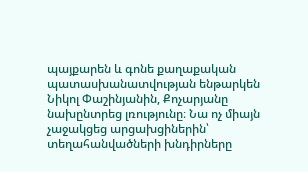պայքարեն և գոնե քաղաքական պատասխանատվության ենթարկեն Նիկոլ Փաշինյանին, Քոչարյանը նախընտրեց լռությունը։ Նա ոչ միայն չաջակցեց արցախցիներին՝ տեղահանվածների խնդիրները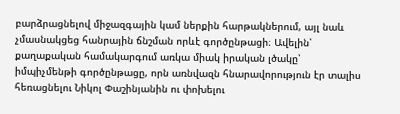բարձրացնելով միջազգային կամ ներքին հարթակներում, այլ նաև չմասնակցեց հանրային ճնշման որևէ գործընթացի։ Ավելին՝ քաղաքական համակարգում առկա միակ իրական լծակը՝ իմպիչմենթի գործընթացը, որն առնվազն հնարավորություն էր տալիս հեռացնելու Նիկոլ Փաշինյանին ու փոխելու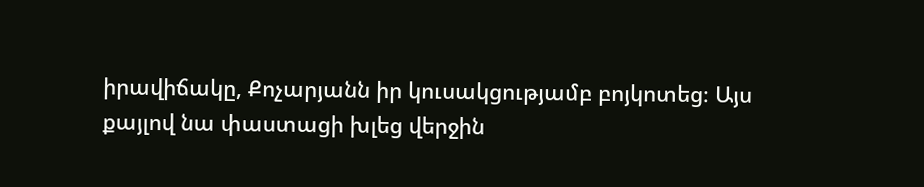իրավիճակը, Քոչարյանն իր կուսակցությամբ բոյկոտեց։ Այս քայլով նա փաստացի խլեց վերջին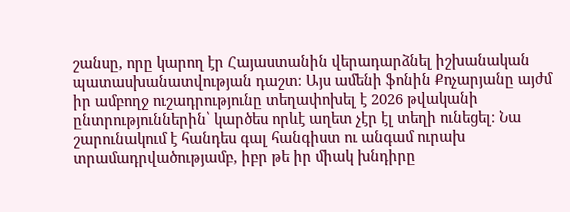շանսը, որը կարող էր Հայաստանին վերադարձնել իշխանական պատասխանատվության դաշտ։ Այս ամենի ֆոնին Քոչարյանը այժմ իր ամբողջ ուշադրությունը տեղափոխել է 2026 թվականի ընտրություններին՝ կարծես որևէ աղետ չէր էլ տեղի ունեցել։ Նա շարունակում է հանդես գալ հանգիստ ու անգամ ուրախ տրամադրվածությամբ, իբր թե իր միակ խնդիրը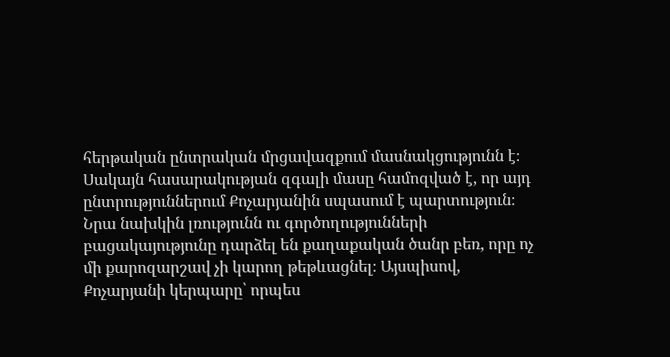հերթական ընտրական մրցավազքում մասնակցությունն է։ Սակայն հասարակության զգալի մասը համոզված է, որ այդ ընտրություններում Քոչարյանին սպասում է պարտություն։ Նրա նախկին լռությունն ու գործողությունների բացակայությունը դարձել են քաղաքական ծանր բեռ, որը ոչ մի քարոզարշավ չի կարող թեթևացնել։ Այսպիսով, Քոչարյանի կերպարը՝ որպես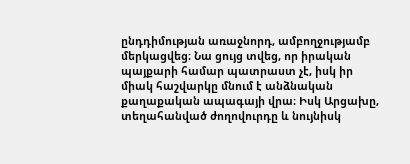ընդդիմության առաջնորդ, ամբողջությամբ մերկացվեց։ Նա ցույց տվեց, որ իրական պայքարի համար պատրաստ չէ, իսկ իր միակ հաշվարկը մնում է անձնական քաղաքական ապագայի վրա։ Իսկ Արցախը, տեղահանված ժողովուրդը և նույնիսկ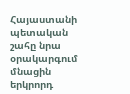Հայաստանի պետական շահը նրա օրակարգում մնացին երկրորդ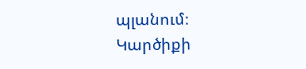պլանում։
Կարծիքի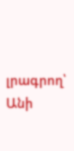լրագրող՝ Անի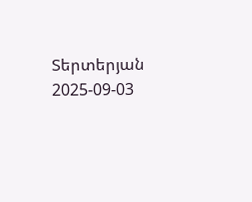Տերտերյան
2025-09-03